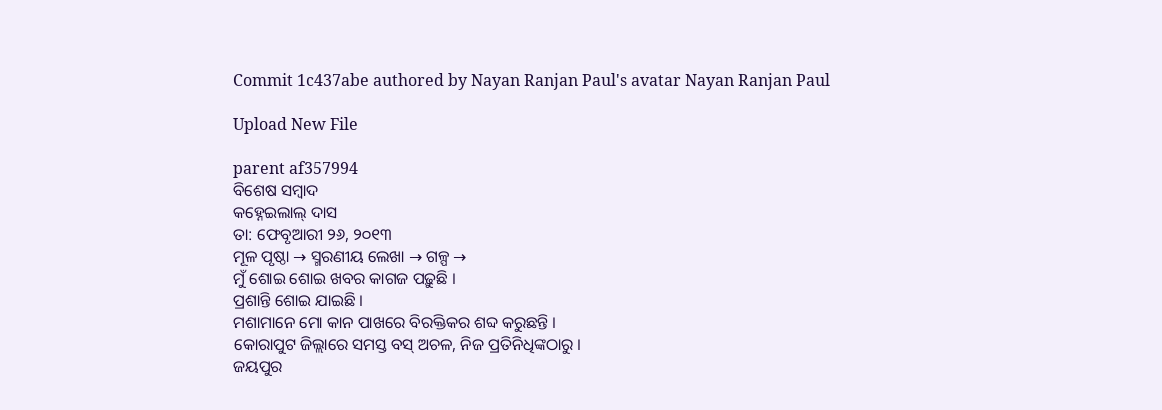Commit 1c437abe authored by Nayan Ranjan Paul's avatar Nayan Ranjan Paul

Upload New File

parent af357994
ବିଶେଷ ସମ୍ବାଦ
କହ୍ନେଇଲାଲ୍‌ ଦାସ
ତା: ଫେବୃଆରୀ ୨୬, ୨୦୧୩
ମୂଳ ପୃଷ୍ଠା → ସ୍ମରଣୀୟ ଲେଖା → ଗଳ୍ପ →
ମୁଁ ଶୋଇ ଶୋଇ ଖବର କାଗଜ ପଢ଼ୁଛି ।
ପ୍ରଶାନ୍ତି ଶୋଇ ଯାଇଛି ।
ମଶାମାନେ ମୋ କାନ ପାଖରେ ବିରକ୍ତିକର ଶବ୍ଦ କରୁଛନ୍ତି ।
କୋରାପୁଟ ଜିଲ୍ଲାରେ ସମସ୍ତ ବସ୍‌ ଅଚଳ, ନିଜ ପ୍ରତିନିଧିଙ୍କଠାରୁ ।
ଜୟପୁର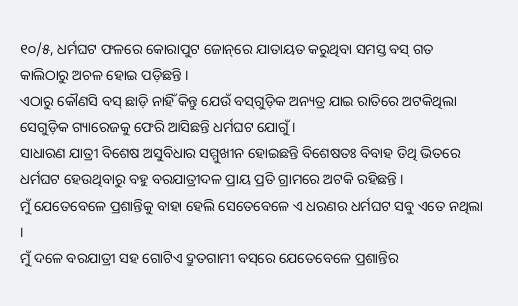୧୦/୫, ଧର୍ମଘଟ ଫଳରେ କୋରାପୁଟ ଜୋନ୍‌ରେ ଯାତାୟତ କରୁଥିବା ସମସ୍ତ ବସ୍‌ ଗତ କାଲିଠାରୁ ଅଚଳ ହୋଇ ପଡ଼ିଛନ୍ତି ।
ଏଠାରୁ କୌଣସି ବସ୍‌ ଛାଡ଼ି ନାହିଁ କିନ୍ତୁ ଯେଉଁ ବସ୍‌ଗୁଡ଼ିକ ଅନ୍ୟତ୍ର ଯାଇ ରାତିରେ ଅଟକିଥିଲା ସେଗୁଡ଼ିକ ଗ୍ୟାରେଜକୁ ଫେରି ଆସିଛନ୍ତି ଧର୍ମଘଟ ଯୋଗୁଁ ।
ସାଧାରଣ ଯାତ୍ରୀ ବିଶେଷ ଅସୁବିଧାର ସମ୍ମୁଖୀନ ହୋଇଛନ୍ତି ବିଶେଷତଃ ବିବାହ ତିଥି ଭିତରେ ଧର୍ମଘଟ ହେଉଥିବାରୁ ବହୁ ବରଯାତ୍ରୀଦଳ ପ୍ରାୟ ପ୍ରତି ଗ୍ରାମରେ ଅଟକି ରହିଛନ୍ତି ।
ମୁଁ ଯେତେବେଳେ ପ୍ରଶାନ୍ତିକୁ ବାହା ହେଲି ସେତେବେଳେ ଏ ଧରଣର ଧର୍ମଘଟ ସବୁ ଏତେ ନଥିଲା ।
ମୁଁ ଦଳେ ବରଯାତ୍ରୀ ସହ ଗୋଟିଏ ଦ୍ରୁତଗାମୀ ବସ୍‌ରେ ଯେତେବେଳେ ପ୍ରଶାନ୍ତିର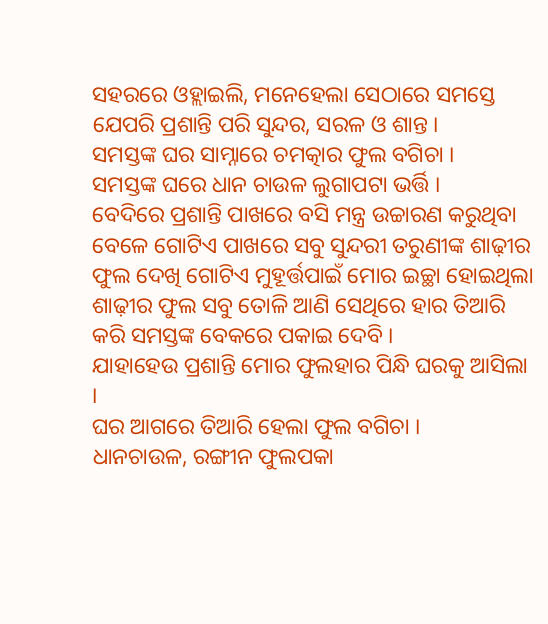ସହରରେ ଓହ୍ଲାଇଲି, ମନେହେଲା ସେଠାରେ ସମସ୍ତେ ଯେପରି ପ୍ରଶାନ୍ତି ପରି ସୁନ୍ଦର, ସରଳ ଓ ଶାନ୍ତ ।
ସମସ୍ତଙ୍କ ଘର ସାମ୍ନାରେ ଚମତ୍କାର ଫୁଲ ବଗିଚା ।
ସମସ୍ତଙ୍କ ଘରେ ଧାନ ଚାଉଳ ଲୁଗାପଟା ଭର୍ତ୍ତି ।
ବେଦିରେ ପ୍ରଶାନ୍ତି ପାଖରେ ବସି ମନ୍ତ୍ର ଉଚ୍ଚାରଣ କରୁଥିବା ବେଳେ ଗୋଟିଏ ପାଖରେ ସବୁ ସୁନ୍ଦରୀ ତରୁଣୀଙ୍କ ଶାଢ଼ୀର ଫୁଲ ଦେଖି ଗୋଟିଏ ମୁହୂର୍ତ୍ତପାଇଁ ମୋର ଇଚ୍ଛା ହୋଇଥିଲା ଶାଢ଼ୀର ଫୁଲ ସବୁ ତୋଳି ଆଣି ସେଥିରେ ହାର ତିଆରି କରି ସମସ୍ତଙ୍କ ବେକରେ ପକାଇ ଦେବି ।
ଯାହାହେଉ ପ୍ରଶାନ୍ତି ମୋର ଫୁଲହାର ପିନ୍ଧି ଘରକୁ ଆସିଲା ।
ଘର ଆଗରେ ତିଆରି ହେଲା ଫୁଲ ବଗିଚା ।
ଧାନଚାଉଳ, ରଙ୍ଗୀନ ଫୁଲପକା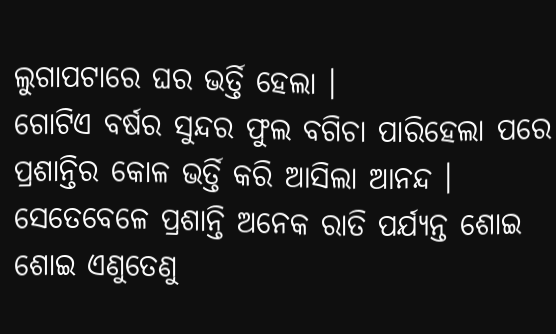ଲୁଗାପଟାରେ ଘର ଭର୍ତ୍ତି ହେଲା ।
ଗୋଟିଏ ବର୍ଷର ସୁନ୍ଦର ଫୁଲ ବଗିଚା ପାରିହେଲା ପରେ ପ୍ରଶାନ୍ତିର କୋଳ ଭର୍ତ୍ତି କରି ଆସିଲା ଆନନ୍ଦ ।
ସେତେବେଳେ ପ୍ରଶାନ୍ତି ଅନେକ ରାତି ପର୍ଯ୍ୟନ୍ତ ଶୋଇ ଶୋଇ ଏଣୁତେଣୁ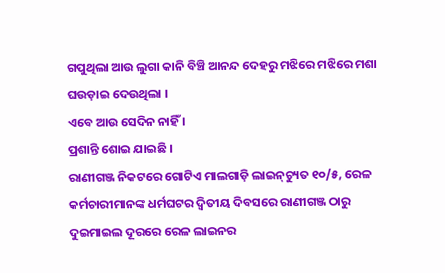ଗପୁଥିଲା ଆଉ ଲୁଗା କାନି ବିଞ୍ଚି ଆନନ୍ଦ ଦେହରୁ ମଝିରେ ମଝିରେ ମଶା ଘଉଡ଼ାଇ ଦେଉଥିଲା ।
ଏବେ ଆଉ ସେଦିନ ନାହିଁ ।
ପ୍ରଶାନ୍ତି ଶୋଇ ଯାଇଛି ।
ରାଣୀଗଞ୍ଜ ନିକଟରେ ଗୋଟିଏ ମାଲଗାଡ଼ି ଲାଇନ୍‌ଚ୍ୟୁତ ୧୦/୫, ରେଳ କର୍ମଚାରୀମାନଙ୍କ ଧର୍ମଘଟର ଦ୍ବିତୀୟ ଦିବସରେ ରାଣୀଗଞ୍ଜ ଠାରୁ ଦୁଇମାଇଲ ଦୂରରେ ରେଳ ଲାଇନର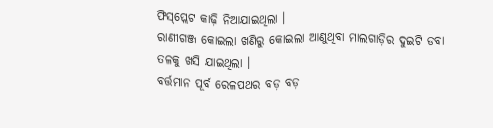ଫିସ୍‌ପ୍ଲେଟ କାଢ଼ି ନିଆଯାଇଥିଲା ।
ରାଣୀଗଞ୍ଜ କୋଇଲା ଖଣିରୁ କୋଇଲା ଆଣୁଥିବା ମାଲଗାଡ଼ିର ଦୁଇଟି ଡବା ତଳକୁ ଖସି ଯାଇଥିଲା ।
ବର୍ତ୍ତମାନ ପୂର୍ବ ରେଳପଥର ବଡ଼ ବଡ଼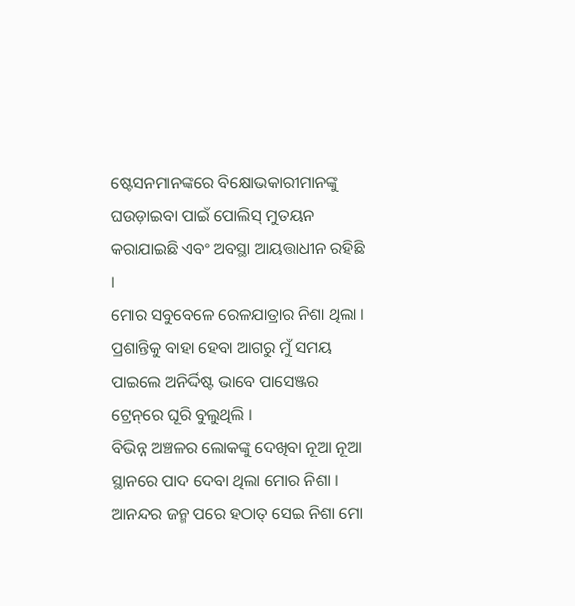ଷ୍ଟେସନମାନଙ୍କରେ ବିକ୍ଷୋଭକାରୀମାନଙ୍କୁ ଘଉଡ଼ାଇବା ପାଇଁ ପୋଲିସ୍‌ ମୁତୟନ କରାଯାଇଛି ଏବଂ ଅବସ୍ଥା ଆୟତ୍ତାଧୀନ ରହିଛି ।
ମୋର ସବୁବେଳେ ରେଳଯାତ୍ରାର ନିଶା ଥିଲା ।
ପ୍ରଶାନ୍ତିକୁ ବାହା ହେବା ଆଗରୁ ମୁଁ ସମୟ ପାଇଲେ ଅନିର୍ଦ୍ଦିଷ୍ଟ ଭାବେ ପାସେଞ୍ଜର ଟ୍ରେନ୍‌ରେ ଘୂରି ବୁଲୁଥିଲି ।
ବିଭିନ୍ନ ଅଞ୍ଚଳର ଲୋକଙ୍କୁ ଦେଖିବା ନୂଆ ନୂଆ ସ୍ଥାନରେ ପାଦ ଦେବା ଥିଲା ମୋର ନିଶା ।
ଆନନ୍ଦର ଜନ୍ମ ପରେ ହଠାତ୍‌ ସେଇ ନିଶା ମୋ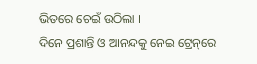ଭିତରେ ଚେଇଁ ଉଠିଲା ।
ଦିନେ ପ୍ରଶାନ୍ତି ଓ ଆନନ୍ଦକୁ ନେଇ ଟ୍ରେନ୍‌ରେ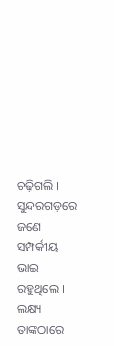ଚଢ଼ିଗଲି ।
ସୁନ୍ଦରଗଡ଼ରେ ଜଣେ ସମ୍ପର୍କୀୟ ଭାଇ ରହୁଥିଲେ ।
ଲକ୍ଷ୍ୟ ତାଙ୍କଠାରେ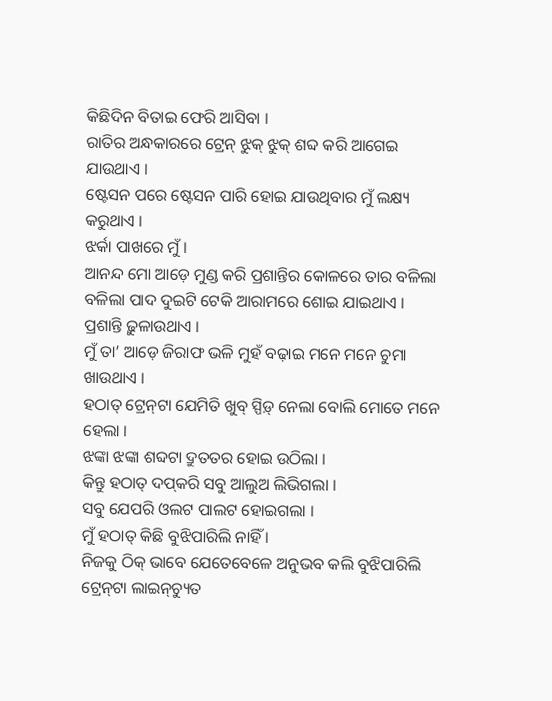କିଛିଦିନ ବିତାଇ ଫେରି ଆସିବା ।
ରାତିର ଅନ୍ଧକାରରେ ଟ୍ରେନ୍‌ ଝୁକ୍‌ ଝୁକ୍‌ ଶବ୍ଦ କରି ଆଗେଇ ଯାଉଥାଏ ।
ଷ୍ଟେସନ ପରେ ଷ୍ଟେସନ ପାରି ହୋଇ ଯାଉଥିବାର ମୁଁ ଲକ୍ଷ୍ୟ କରୁଥାଏ ।
ଝର୍କା ପାଖରେ ମୁଁ ।
ଆନନ୍ଦ ମୋ ଆଡ଼େ ମୁଣ୍ଡ କରି ପ୍ରଶାନ୍ତିର କୋଳରେ ତାର ବଳିଲା ବଳିଲା ପାଦ ଦୁଇଟି ଟେକି ଆରାମରେ ଶୋଇ ଯାଇଥାଏ ।
ପ୍ରଶାନ୍ତି ଢ଼ୁଳାଉଥାଏ ।
ମୁଁ ତା’ ଆଡ଼େ ଜିରାଫ ଭଳି ମୁହଁ ବଢ଼ାଇ ମନେ ମନେ ଚୁମା ଖାଉଥାଏ ।
ହଠାତ୍‌ ଟ୍ରେନ୍‌ଟା ଯେମିତି ଖୁବ୍‌ ସ୍ପିଡ଼୍‌ ନେଲା ବୋଲି ମୋତେ ମନେ ହେଲା ।
ଝଙ୍କା ଝଙ୍କା ଶବ୍ଦଟା ଦ୍ରୁତତର ହୋଇ ଉଠିଲା ।
କିନ୍ତୁ ହଠାତ୍‌ ଦପ୍‌କରି ସବୁ ଆଲୁଅ ଲିଭିଗଲା ।
ସବୁ ଯେପରି ଓଲଟ ପାଲଟ ହୋଇଗଲା ।
ମୁଁ ହଠାତ୍‌ କିଛି ବୁଝିପାରିଲି ନାହିଁ ।
ନିଜକୁ ଠିକ୍‌ ଭାବେ ଯେତେବେଳେ ଅନୁଭବ କଲି ବୁଝିପାରିଲି ଟ୍ରେନ୍‌ଟା ଲାଇନ୍‌ଚ୍ୟୁତ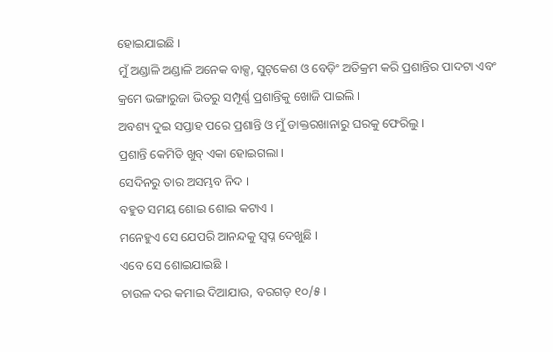ହୋଇଯାଇଛି ।
ମୁଁ ଅଣ୍ଡାଳି ଅଣ୍ଡାଳି ଅନେକ ବାକ୍ସ, ସୁଟ୍‌କେଶ ଓ ବେଡ଼ିଂ ଅତିକ୍ରମ କରି ପ୍ରଶାନ୍ତିର ପାଦଟା ଏବଂ କ୍ରମେ ଭଙ୍ଗାରୁଜା ଭିତରୁ ସମ୍ପୂର୍ଣ୍ଣ ପ୍ରଶାନ୍ତିକୁ ଖୋଜି ପାଇଲି ।
ଅବଶ୍ୟ ଦୁଇ ସପ୍ତାହ ପରେ ପ୍ରଶାନ୍ତି ଓ ମୁଁ ଡାକ୍ତରଖାନାରୁ ଘରକୁ ଫେରିଲୁ ।
ପ୍ରଶାନ୍ତି କେମିତି ଖୁବ୍‌ ଏକା ହୋଇଗଲା ।
ସେଦିନରୁ ତାର ଅସମ୍ଭବ ନିଦ ।
ବହୁତ ସମୟ ଶୋଇ ଶୋଇ କଟାଏ ।
ମନେହୁଏ ସେ ଯେପରି ଆନନ୍ଦକୁ ସ୍ବପ୍ନ ଦେଖୁଛି ।
ଏବେ ସେ ଶୋଇଯାଇଛି ।
ଚାଉଳ ଦର କମାଇ ଦିଆଯାଉ, ବରଗଡ଼ ୧୦/୫ ।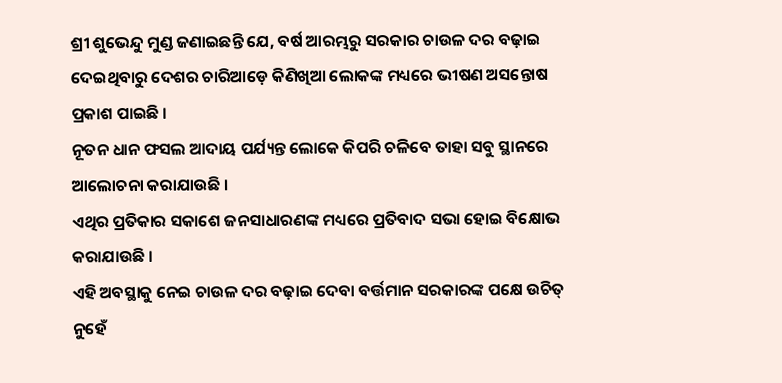ଶ୍ରୀ ଶୁଭେନ୍ଦୁ ମୁଣ୍ଡ ଜଣାଇଛନ୍ତି ଯେ, ବର୍ଷ ଆରମ୍ଭରୁ ସରକାର ଚାଉଳ ଦର ବଢ଼ାଇ ଦେଇଥିବାରୁ ଦେଶର ଚାରିଆଡ଼େ କିଣିଖିଆ ଲୋକଙ୍କ ମଧ୍ୟରେ ଭୀଷଣ ଅସନ୍ତୋଷ ପ୍ରକାଶ ପାଇଛି ।
ନୂତନ ଧାନ ଫସଲ ଆଦାୟ ପର୍ଯ୍ୟନ୍ତ ଲୋକେ କିପରି ଚଳିବେ ତାହା ସବୁ ସ୍ଥାନରେ ଆଲୋଚନା କରାଯାଉଛି ।
ଏଥିର ପ୍ରତିକାର ସକାଶେ ଜନସାଧାରଣଙ୍କ ମଧ୍ୟରେ ପ୍ରତିବାଦ ସଭା ହୋଇ ବିକ୍ଷୋଭ କରାଯାଉଛି ।
ଏହି ଅବସ୍ଥାକୁ ନେଇ ଚାଉଳ ଦର ବଢ଼ାଇ ଦେବା ବର୍ତ୍ତମାନ ସରକାରଙ୍କ ପକ୍ଷେ ଉଚିତ୍‌ ନୁହେଁ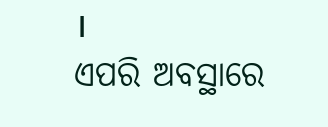।
ଏପରି ଅବସ୍ଥାରେ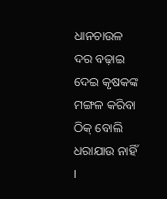ଧାନଚାଉଳ ଦର ବଢ଼ାଇ ଦେଇ କୃଷକଙ୍କ ମଙ୍ଗଳ କରିବା ଠିକ୍‌ ବୋଲି ଧରାଯାଉ ନାହିଁ ।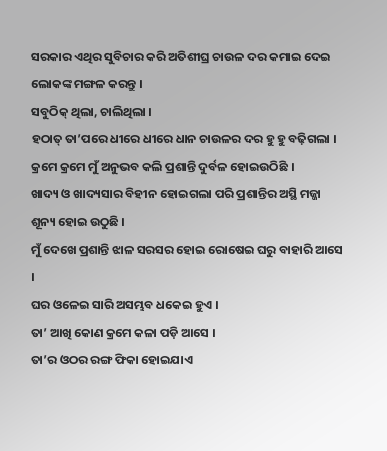ସରକାର ଏଥିର ସୁବିଚାର କରି ଅତିଶୀଘ୍ର ଚାଉଳ ଦର କମାଇ ଦେଇ ଲୋକଙ୍କ ମଙ୍ଗଳ କରନ୍ତୁ ।
ସବୁଠିକ୍‌ ଥିଲା, ଚାଲିଥିଲା ।
ହଠାତ୍‌ ତା’ପରେ ଧୀରେ ଧୀରେ ଧାନ ଚାଉଳର ଦର ହୁ ହୁ ବଢ଼ିଗଲା ।
କ୍ରମେ କ୍ରମେ ମୁଁ ଅନୁଭବ କଲି ପ୍ରଶାନ୍ତି ଦୁର୍ବଳ ହୋଇଉଠିଛି ।
ଖାଦ୍ୟ ଓ ଖାଦ୍ୟସାର ବିହୀନ ହୋଇଗଲା ପରି ପ୍ରଶାନ୍ତିର ଅସ୍ଥି ମଜ୍ଜା ଶୂନ୍ୟ ହୋଇ ଉଠୁଛି ।
ମୁଁ ଦେଖେ ପ୍ରଶାନ୍ତି ଝାଳ ସରସର ହୋଇ ରୋଷେଇ ଘରୁ ବାହାରି ଆସେ ।
ଘର ଓଳେଇ ସାରି ଅସମ୍ଭବ ଧକେଇ ହୁଏ ।
ତା’ ଆଖି କୋଣ କ୍ରମେ କଳା ପଡ଼ି ଆସେ ।
ତା’ର ଓଠର ରଙ୍ଗ ଫିକା ହୋଇଯାଏ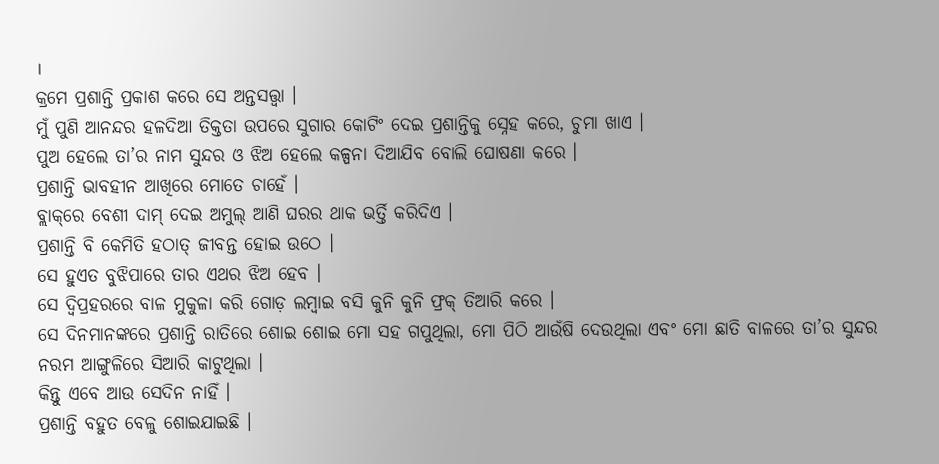।
କ୍ରମେ ପ୍ରଶାନ୍ତି ପ୍ରକାଶ କରେ ସେ ଅନ୍ତସତ୍ତ୍ବା ।
ମୁଁ ପୁଣି ଆନନ୍ଦର ହଳଦିଆ ତିକ୍ତତା ଉପରେ ସୁଗାର କୋଟିଂ ଦେଇ ପ୍ରଶାନ୍ତିକୁ ସ୍ନେହ କରେ, ଚୁମା ଖାଏ ।
ପୁଅ ହେଲେ ତା’ର ନାମ ସୁନ୍ଦର ଓ ଝିଅ ହେଲେ କଳ୍ପନା ଦିଆଯିବ ବୋଲି ଘୋଷଣା କରେ ।
ପ୍ରଶାନ୍ତି ଭାବହୀନ ଆଖିରେ ମୋତେ ଚାହେଁ ।
ବ୍ଲାକ୍‌ରେ ବେଶୀ ଦାମ୍‌ ଦେଇ ଅମୁଲ୍‌ ଆଣି ଘରର ଥାକ ଭର୍ତ୍ତି କରିଦିଏ ।
ପ୍ରଶାନ୍ତି ବି କେମିତି ହଠାତ୍‌ ଜୀବନ୍ତ ହୋଇ ଉଠେ ।
ସେ ହୁଏତ ବୁଝିପାରେ ତାର ଏଥର ଝିଅ ହେବ ।
ସେ ଦ୍ବିପ୍ରହରରେ ବାଳ ମୁକୁଳା କରି ଗୋଡ଼ ଲମ୍ବାଇ ବସି କୁନି କୁନି ଫ୍ରକ୍‌ ତିଆରି କରେ ।
ସେ ଦିନମାନଙ୍କରେ ପ୍ରଶାନ୍ତି ରାତିରେ ଶୋଇ ଶୋଇ ମୋ ସହ ଗପୁଥିଲା, ମୋ ପିଠି ଆଉଁଷି ଦେଉଥିଲା ଏବଂ ମୋ ଛାତି ବାଳରେ ତା’ର ସୁନ୍ଦର ନରମ ଆଙ୍ଗୁଳିରେ ସିଆରି କାଟୁଥିଲା ।
କିନ୍ତୁ ଏବେ ଆଉ ସେଦିନ ନାହିଁ ।
ପ୍ରଶାନ୍ତି ବହୁତ ବେଳୁ ଶୋଇଯାଇଛି ।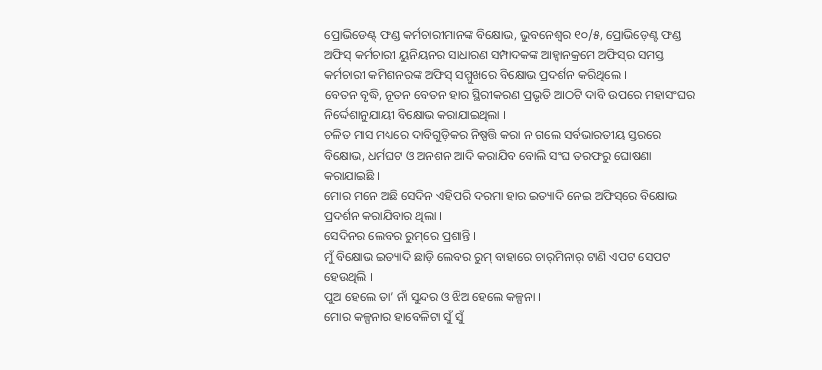ପ୍ରୋଭିଡେଣ୍ଟ୍‌ ଫଣ୍ଡ କର୍ମଚାରୀମାନଙ୍କ ବିକ୍ଷୋଭ, ଭୁବନେଶ୍ବର ୧୦/୫, ପ୍ରୋଭିଡ଼େଣ୍ଟ ଫଣ୍ଡ ଅଫିସ୍‌ କର୍ମଚାରୀ ୟୁନିୟନର ସାଧାରଣ ସମ୍ପାଦକଙ୍କ ଆହ୍ବାନକ୍ରମେ ଅଫିସ୍‌ର ସମସ୍ତ କର୍ମଚାରୀ କମିଶନରଙ୍କ ଅଫିସ୍‌ ସମ୍ମୁଖରେ ବିକ୍ଷୋଭ ପ୍ରଦର୍ଶନ କରିଥିଲେ ।
ବେତନ ବୃଦ୍ଧି, ନୂତନ ବେତନ ହାର ସ୍ଥିରୀକରଣ ପ୍ରଭୃତି ଆଠଟି ଦାବି ଉପରେ ମହାସଂଘର ନିର୍ଦ୍ଦେଶାନୁଯାୟୀ ବିକ୍ଷୋଭ କରାଯାଇଥିଲା ।
ଚଳିତ ମାସ ମଧ୍ୟରେ ଦାବିଗୁଡ଼ିକର ନିଷ୍ପତ୍ତି କରା ନ ଗଲେ ସର୍ବଭାରତୀୟ ସ୍ତରରେ ବିକ୍ଷୋଭ, ଧର୍ମଘଟ ଓ ଅନଶନ ଆଦି କରାଯିବ ବୋଲି ସଂଘ ତରଫରୁ ଘୋଷଣା କରାଯାଇଛି ।
ମୋର ମନେ ଅଛି ସେଦିନ ଏହିପରି ଦରମା ହାର ଇତ୍ୟାଦି ନେଇ ଅଫିସ୍‌ରେ ବିକ୍ଷୋଭ ପ୍ରଦର୍ଶନ କରାଯିବାର ଥିଲା ।
ସେଦିନର ଲେବର ରୁମ୍‌ରେ ପ୍ରଶାନ୍ତି ।
ମୁଁ ବିକ୍ଷୋଭ ଇତ୍ୟାଦି ଛାଡ଼ି ଲେବର ରୁମ୍‌ ବାହାରେ ଚାର୍‌ମିନାର୍‌ ଟାଣି ଏପଟ ସେପଟ ହେଉଥିଲି ।
ପୁଅ ହେଲେ ତା’ ନାଁ ସୁନ୍ଦର ଓ ଝିଅ ହେଲେ କଳ୍ପନା ।
ମୋର କଳ୍ପନାର ହାବେଳିଟା ସୁଁ ସୁଁ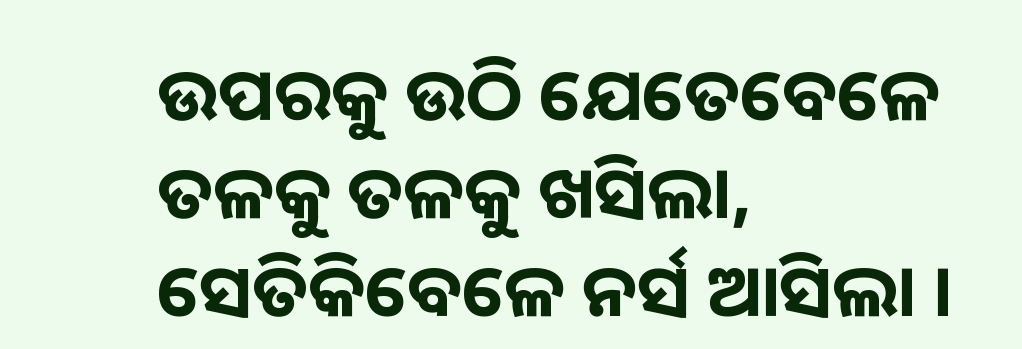ଉପରକୁ ଉଠି ଯେତେବେଳେ ତଳକୁ ତଳକୁ ଖସିଲା, ସେତିକିବେଳେ ନର୍ସ ଆସିଲା ।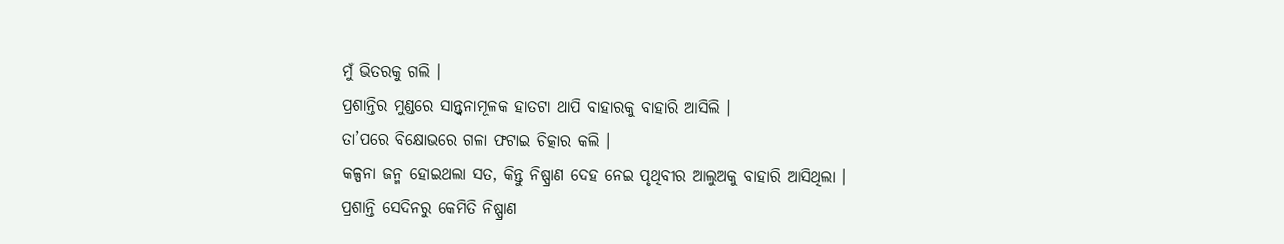ମୁଁ ଭିତରକୁ ଗଲି ।
ପ୍ରଶାନ୍ତିର ମୁଣ୍ଡରେ ସାନ୍ତ୍ବନାମୂଳକ ହାତଟା ଥାପି ବାହାରକୁ ବାହାରି ଆସିଲି ।
ତା’ପରେ ବିକ୍ଷୋଭରେ ଗଳା ଫଟାଇ ଚିତ୍କାର କଲି ।
କଳ୍ପନା ଜନ୍ମ ହୋଇଥଲା ସତ, କିନ୍ତୁ ନିଷ୍ପ୍ରାଣ ଦେହ ନେଇ ପୃଥିବୀର ଆଲୁଅକୁ ବାହାରି ଆସିଥିଲା ।
ପ୍ରଶାନ୍ତି ସେଦିନରୁ କେମିତି ନିଷ୍ପ୍ରାଣ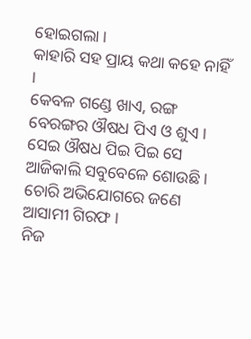ହୋଇଗଲା ।
କାହାରି ସହ ପ୍ରାୟ କଥା କହେ ନାହିଁ ।
କେବଳ ଗଣ୍ଡେ ଖାଏ, ରଙ୍ଗ ବେରଙ୍ଗର ଔଷଧ ପିଏ ଓ ଶୁଏ ।
ସେଇ ଔଷଧ ପିଇ ପିଇ ସେ ଆଜିକାଲି ସବୁବେଳେ ଶୋଉଛି ।
ଚୋରି ଅଭିଯୋଗରେ ଜଣେ ଆସାମୀ ଗିରଫ ।
ନିଜ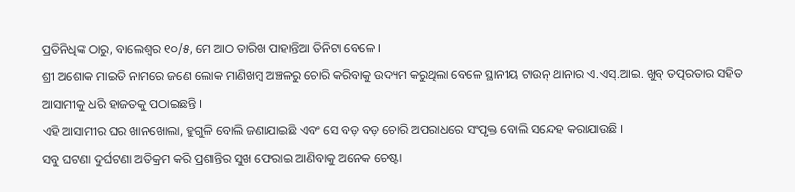ପ୍ରତିନିଧିଙ୍କ ଠାରୁ, ବାଲେଶ୍ବର ୧୦/୫, ମେ ଆଠ ତାରିଖ ପାହାନ୍ତିଆ ତିନିଟା ବେଳେ ।
ଶ୍ରୀ ଅଶୋକ ମାଇତି ନାମରେ ଜଣେ ଲୋକ ମାଣିଖମ୍ବ ଅଞ୍ଚଳରୁ ଚୋରି କରିବାକୁ ଉଦ୍ୟମ କରୁଥିଲା ବେଳେ ସ୍ଥାନୀୟ ଟାଉନ୍‌ ଥାନାର ଏ.ଏସ୍‌.ଆଇ. ଖୁବ୍‌ ତତ୍ପରତାର ସହିତ ଆସାମୀକୁ ଧରି ହାଜତକୁ ପଠାଇଛନ୍ତି ।
ଏହି ଆସାମୀର ଘର ଖାନଖୋଲା, ହୁଗୁଳି ବୋଲି ଜଣାଯାଇଛି ଏବଂ ସେ ବଡ଼ ବଡ଼ ଚୋରି ଅପରାଧରେ ସଂପୃକ୍ତ ବୋଲି ସନ୍ଦେହ କରାଯାଉଛି ।
ସବୁ ଘଟଣା ଦୁର୍ଘଟଣା ଅତିକ୍ରମ କରି ପ୍ରଶାନ୍ତିର ସୁଖ ଫେରାଇ ଆଣିବାକୁ ଅନେକ ଚେଷ୍ଟା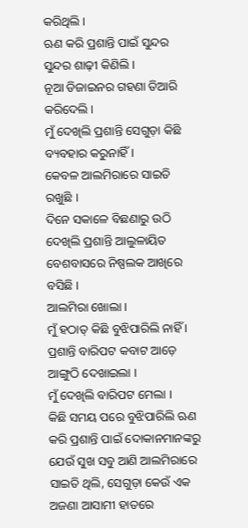କରିଥିଲି ।
ଋଣ କରି ପ୍ରଶାନ୍ତି ପାଇଁ ସୁନ୍ଦର ସୁନ୍ଦର ଶାଢ଼ୀ କିଣିଲି ।
ନୂଆ ଡିଜାଇନର ଗହଣା ତିଆରି କରିଦେଲି ।
ମୁଁ ଦେଖିଲି ପ୍ରଶାନ୍ତି ସେଗୁଡ଼ା କିଛି ବ୍ୟବହାର କରୁନାହିଁ ।
କେବଳ ଆଲମିରାରେ ସାଇତି ରଖୁଛି ।
ଦିନେ ସକାଳେ ବିଛଣାରୁ ଉଠି ଦେଖିଲି ପ୍ରଶାନ୍ତି ଆଲୁଳାୟିତ ବେଶବାସରେ ନିଷ୍ପଲକ ଆଖିରେ ବସିଛି ।
ଆଲମିରା ଖୋଲା ।
ମୁଁ ହଠାତ୍‌ କିଛି ବୁଝିପାରିଲି ନାହିଁ ।
ପ୍ରଶାନ୍ତି ବାରିପଟ କବାଟ ଆଡ଼େ ଆଙ୍ଗୁଠି ଦେଖାଇଲା ।
ମୁଁ ଦେଖିଲି ବାରିପଟ ମେଲା ।
କିଛି ସମୟ ପରେ ବୁଝିପାରିଲି ଋଣ କରି ପ୍ରଶାନ୍ତି ପାଇଁ ଦୋକାନମାନଙ୍କରୁ ଯେଉଁ ସୁଖ ସବୁ ଆଣି ଆଲମିରାରେ ସାଇତି ଥିଲି, ସେଗୁଡ଼ା କେଉଁ ଏକ ଅଜଣା ଆସାମୀ ହାତରେ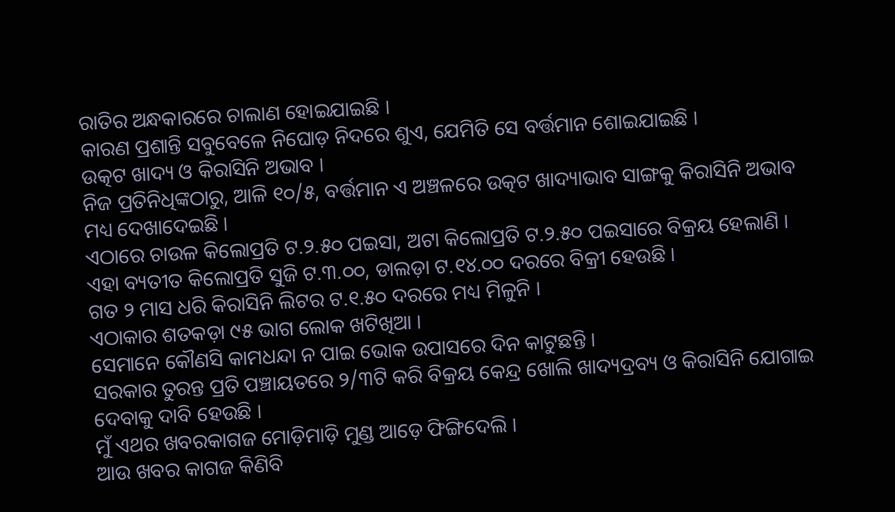ରାତିର ଅନ୍ଧକାରରେ ଚାଲାଣ ହୋଇଯାଇଛି ।
କାରଣ ପ୍ରଶାନ୍ତି ସବୁବେଳେ ନିଘୋଡ଼ ନିଦରେ ଶୁଏ, ଯେମିତି ସେ ବର୍ତ୍ତମାନ ଶୋଇଯାଇଛି ।
ଉତ୍କଟ ଖାଦ୍ୟ ଓ କିରାସିନି ଅଭାବ ।
ନିଜ ପ୍ରତିନିଧିଙ୍କଠାରୁ, ଆଳି ୧୦/୫, ବର୍ତ୍ତମାନ ଏ ଅଞ୍ଚଳରେ ଉତ୍କଟ ଖାଦ୍ୟାଭାବ ସାଙ୍ଗକୁ କିରାସିନି ଅଭାବ ମଧ୍ୟ ଦେଖାଦେଇଛି ।
ଏଠାରେ ଚାଉଳ କିଲୋପ୍ରତି ଟ.୨.୫୦ ପଇସା, ଅଟା କିଲୋପ୍ରତି ଟ.୨.୫୦ ପଇସାରେ ବିକ୍ରୟ ହେଲାଣି ।
ଏହା ବ୍ୟତୀତ କିଲୋପ୍ରତି ସୁଜି ଟ.୩.୦୦, ଡାଲଡ଼ା ଟ.୧୪.୦୦ ଦରରେ ବିକ୍ରୀ ହେଉଛି ।
ଗତ ୨ ମାସ ଧରି କିରାସିନି ଲିଟର ଟ.୧.୫୦ ଦରରେ ମଧ୍ୟ ମିଳୁନି ।
ଏଠାକାର ଶତକଡ଼ା ୯୫ ଭାଗ ଲୋକ ଖଟିଖିଆ ।
ସେମାନେ କୌଣସି କାମଧନ୍ଦା ନ ପାଇ ଭୋକ ଉପାସରେ ଦିନ କାଟୁଛନ୍ତି ।
ସରକାର ତୁରନ୍ତ ପ୍ରତି ପଞ୍ଚାୟତରେ ୨/୩ଟି କରି ବିକ୍ରୟ କେନ୍ଦ୍ର ଖୋଲି ଖାଦ୍ୟଦ୍ରବ୍ୟ ଓ କିରାସିନି ଯୋଗାଇ ଦେବାକୁ ଦାବି ହେଉଛି ।
ମୁଁ ଏଥର ଖବରକାଗଜ ମୋଡ଼ିମାଡ଼ି ମୁଣ୍ଡ ଆଡ଼େ ଫିଙ୍ଗିଦେଲି ।
ଆଉ ଖବର କାଗଜ କିଣିବି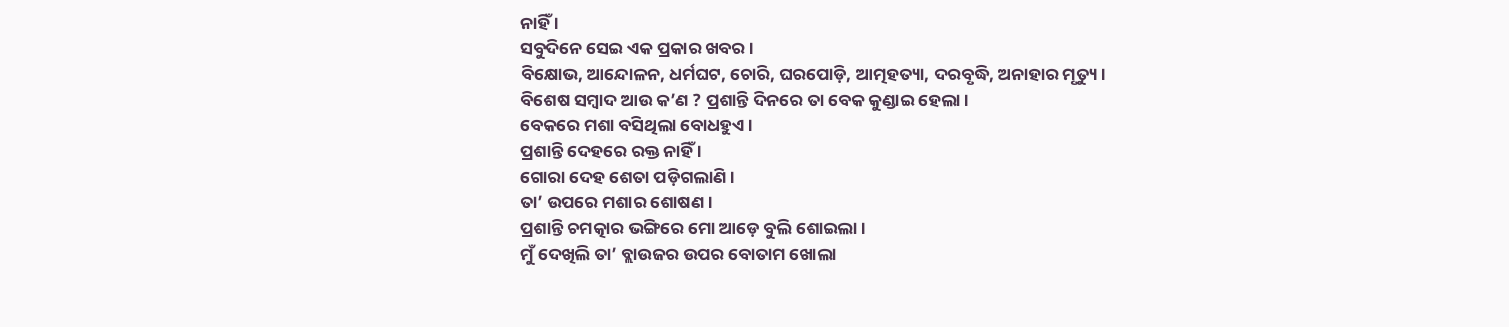ନାହିଁ ।
ସବୁଦିନେ ସେଇ ଏକ ପ୍ରକାର ଖବର ।
ବିକ୍ଷୋଭ, ଆନ୍ଦୋଳନ, ଧର୍ମଘଟ, ଚୋରି, ଘରପୋଡ଼ି, ଆତ୍ମହତ୍ୟା, ଦରବୃଦ୍ଧି, ଅନାହାର ମୃତ୍ୟୁ ।
ବିଶେଷ ସମ୍ବାଦ ଆଉ କ’ଣ ? ପ୍ରଶାନ୍ତି ଦିନରେ ତା ବେକ କୁଣ୍ଡାଇ ହେଲା ।
ବେକରେ ମଶା ବସିଥିଲା ବୋଧହୁଏ ।
ପ୍ରଶାନ୍ତି ଦେହରେ ରକ୍ତ ନାହିଁ ।
ଗୋରା ଦେହ ଶେତା ପଡ଼ିଗଲାଣି ।
ତା’ ଉପରେ ମଶାର ଶୋଷଣ ।
ପ୍ରଶାନ୍ତି ଚମତ୍କାର ଭଙ୍ଗିରେ ମୋ ଆଡ଼େ ବୁଲି ଶୋଇଲା ।
ମୁଁ ଦେଖିଲି ତା’ ବ୍ଲାଉଜର ଉପର ବୋତାମ ଖୋଲା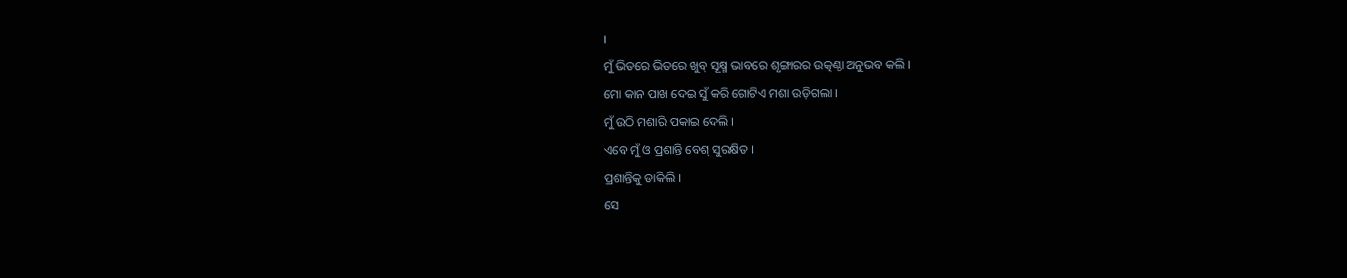।
ମୁଁ ଭିତରେ ଭିତରେ ଖୁବ୍‌ ସୂକ୍ଷ୍ମ ଭାବରେ ଶୃଙ୍ଗାରର ଉତ୍କଣ୍ଠା ଅନୁଭବ କଲି ।
ମୋ କାନ ପାଖ ଦେଇ ସୁଁ କରି ଗୋଟିଏ ମଶା ଉଡ଼ିଗଲା ।
ମୁଁ ଉଠି ମଶାରି ପକାଇ ଦେଲି ।
ଏବେ ମୁଁ ଓ ପ୍ରଶାନ୍ତି ବେଶ୍‌ ସୁରକ୍ଷିତ ।
ପ୍ରଶାନ୍ତିକୁ ଡାକିଲି ।
ସେ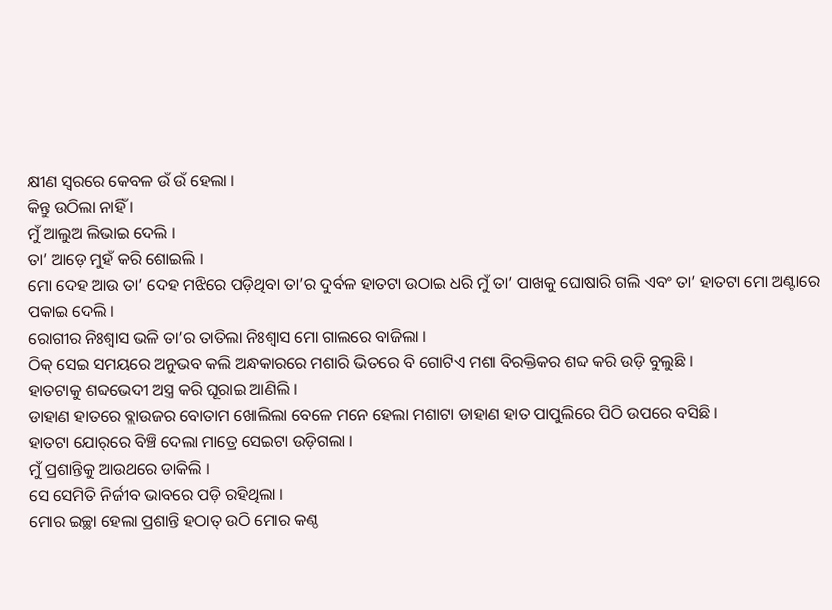କ୍ଷୀଣ ସ୍ବରରେ କେବଳ ଉଁ ଉଁ ହେଲା ।
କିନ୍ତୁ ଉଠିଲା ନାହିଁ ।
ମୁଁ ଆଲୁଅ ଲିଭାଇ ଦେଲି ।
ତା’ ଆଡ଼େ ମୁହଁ କରି ଶୋଇଲି ।
ମୋ ଦେହ ଆଉ ତା’ ଦେହ ମଝିରେ ପଡ଼ିଥିବା ତା’ର ଦୁର୍ବଳ ହାତଟା ଉଠାଇ ଧରି ମୁଁ ତା’ ପାଖକୁ ଘୋଷାରି ଗଲି ଏବଂ ତା’ ହାତଟା ମୋ ଅଣ୍ଟାରେ ପକାଇ ଦେଲି ।
ରୋଗୀର ନିଃଶ୍ବାସ ଭଳି ତା’ର ତାତିଲା ନିଃଶ୍ବାସ ମୋ ଗାଲରେ ବାଜିଲା ।
ଠିକ୍‌ ସେଇ ସମୟରେ ଅନୁଭବ କଲି ଅନ୍ଧକାରରେ ମଶାରି ଭିତରେ ବି ଗୋଟିଏ ମଶା ବିରକ୍ତିକର ଶବ୍ଦ କରି ଉଡ଼ି ବୁଲୁଛି ।
ହାତଟାକୁ ଶବ୍ଦଭେଦୀ ଅସ୍ତ୍ର କରି ଘୂରାଇ ଆଣିଲି ।
ଡାହାଣ ହାତରେ ବ୍ଲାଉଜର ବୋତାମ ଖୋଲିଲା ବେଳେ ମନେ ହେଲା ମଶାଟା ଡାହାଣ ହାତ ପାପୁଲିରେ ପିଠି ଉପରେ ବସିଛି ।
ହାତଟା ଯୋର୍‌ରେ ବିଞ୍ଚି ଦେଲା ମାତ୍ରେ ସେଇଟା ଉଡ଼ିଗଲା ।
ମୁଁ ପ୍ରଶାନ୍ତିକୁ ଆଉଥରେ ଡାକିଲି ।
ସେ ସେମିତି ନିର୍ଜୀବ ଭାବରେ ପଡ଼ି ରହିଥିଲା ।
ମୋର ଇଚ୍ଛା ହେଲା ପ୍ରଶାନ୍ତି ହଠାତ୍‌ ଉଠି ମୋର କଣ୍ଠ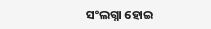ସଂଲଗ୍ନା ହୋଇ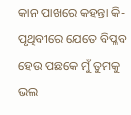କାନ ପାଖରେ କହନ୍ତା କି-ପୃଥିବୀରେ ଯେତେ ବିପ୍ଳବ ହେଉ ପଛକେ ମୁଁ ତୁମକୁ ଭଲ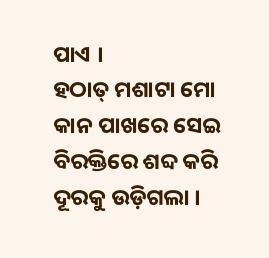ପାଏ ।
ହଠାତ୍‌ ମଶାଟା ମୋ କାନ ପାଖରେ ସେଇ ବିରକ୍ତିରେ ଶବ୍ଦ କରି ଦୂରକୁ ଉଡ଼ିଗଲା ।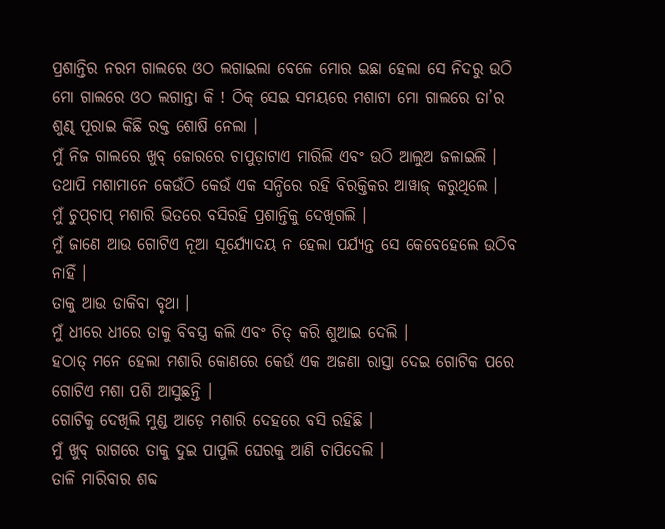ପ୍ରଶାନ୍ତିର ନରମ ଗାଲରେ ଓଠ ଲଗାଇଲା ବେଳେ ମୋର ଇଛା ହେଲା ସେ ନିଦରୁ ଉଠି ମୋ ଗାଲରେ ଓଠ ଲଗାନ୍ତା କି ! ଠିକ୍‌ ସେଇ ସମୟରେ ମଶାଟା ମୋ ଗାଲରେ ତା’ର ଶୁଣ୍ଢ ପୂରାଇ କିଛି ରକ୍ତ ଶୋଷି ନେଲା ।
ମୁଁ ନିଜ ଗାଲରେ ଖୁବ୍‌ ଜୋରରେ ଚାପୁଡ଼ାଟାଏ ମାରିଲି ଏବଂ ଉଠି ଆଲୁଅ ଜଳାଇଲି ।
ତଥାପି ମଶାମାନେ କେଉଁଠି କେଉଁ ଏକ ସନ୍ଧିରେ ରହି ବିରକ୍ତିକର ଆୱାଜ୍‌ କରୁଥିଲେ ।
ମୁଁ ଚୁପ୍‌ଚାପ୍‌ ମଶାରି ଭିତରେ ବସିରହି ପ୍ରଶାନ୍ତିକୁ ଦେଖିଗଲି ।
ମୁଁ ଜାଣେ ଆଉ ଗୋଟିଏ ନୂଆ ସୂର୍ଯ୍ୟୋଦୟ ନ ହେଲା ପର୍ଯ୍ୟନ୍ତ ସେ କେବେହେଲେ ଉଠିବ ନାହିଁ ।
ତାକୁ ଆଉ ଡାକିବା ବୃଥା ।
ମୁଁ ଧୀରେ ଧୀରେ ତାକୁ ବିବସ୍ତ୍ର କଲି ଏବଂ ଚିତ୍‌ କରି ଶୁଆଇ ଦେଲି ।
ହଠାତ୍‌ ମନେ ହେଲା ମଶାରି କୋଣରେ କେଉଁ ଏକ ଅଜଣା ରାସ୍ତା ଦେଇ ଗୋଟିକ ପରେ ଗୋଟିଏ ମଶା ପଶି ଆସୁଛନ୍ତି ।
ଗୋଟିକୁ ଦେଖିଲି ମୁଣ୍ଡ ଆଡ଼େ ମଶାରି ଦେହରେ ବସି ରହିଛି ।
ମୁଁ ଖୁବ୍‌ ରାଗରେ ତାକୁ ଦୁଇ ପାପୁଲି ଘେରକୁ ଆଣି ଚାପିଦେଲି ।
ତାଳି ମାରିବାର ଶବ୍ଦ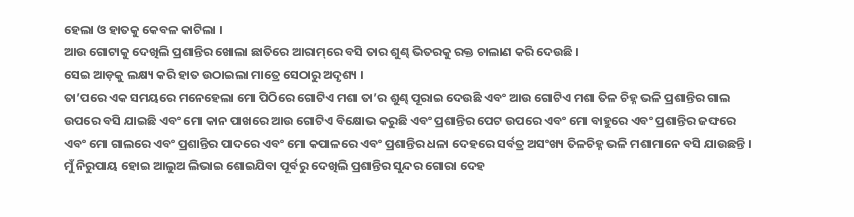ହେଲା ଓ ହାତକୁ କେବଳ କାଟିଲା ।
ଆଉ ଗୋଟାକୁ ଦେଖିଲି ପ୍ରଶାନ୍ତିର ଖୋଲା ଛାତିରେ ଆରାମ୍‌ରେ ବସି ତାର ଶୁଣ୍ଢ ଭିତରକୁ ରକ୍ତ ଚାଲାଣ କରି ଦେଉଛି ।
ସେଇ ଆଡ଼କୁ ଲକ୍ଷ୍ୟ କରି ହାତ ଉଠାଇଲା ମାତ୍ରେ ସେଠାରୁ ଅଦୃଶ୍ୟ ।
ତା’ପରେ ଏକ ସମୟରେ ମନେହେଲା ମୋ ପିଠିରେ ଗୋଟିଏ ମଶା ତା’ର ଶୁଣ୍ଢ ପୂରାଇ ଦେଉଛି ଏବଂ ଆଉ ଗୋଟିଏ ମଶା ତିଳ ଚିହ୍ନ ଭଳି ପ୍ରଶାନ୍ତିର ଗାଲ ଉପରେ ବସି ଯାଇଛି ଏବଂ ମୋ କାନ ପାଖରେ ଆଉ ଗୋଟିଏ ବିକ୍ଷୋଭ କରୁଛି ଏବଂ ପ୍ରଶାନ୍ତିର ପେଟ ଉପରେ ଏବଂ ମୋ ବାହୁରେ ଏବଂ ପ୍ରଶାନ୍ତିର ଜଙ୍ଘରେ ଏବଂ ମୋ ଗାଲରେ ଏବଂ ପ୍ରଶାନ୍ତିର ପାଦରେ ଏବଂ ମୋ କପାଳରେ ଏବଂ ପ୍ରଶାନ୍ତିର ଧଳା ଦେହରେ ସର୍ବତ୍ର ଅସଂଖ୍ୟ ତିଳଚିହ୍ନ ଭଳି ମଶାମାନେ ବସି ଯାଉଛନ୍ତି ।
ମୁଁ ନିରୁପାୟ ହୋଇ ଆଲୁଅ ଲିଭାଇ ଶୋଇଯିବା ପୂର୍ବରୁ ଦେଖିଲି ପ୍ରଶାନ୍ତିର ସୁନ୍ଦର ଗୋରା ଦେହ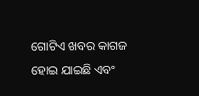ଗୋଟିଏ ଖବର କାଗଜ ହୋଇ ଯାଇଛି ଏବଂ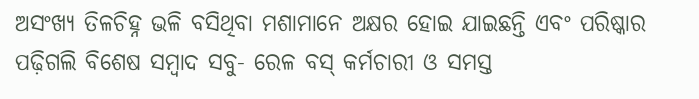ଅସଂଖ୍ୟ ତିଳଚିହ୍ନ ଭଳି ବସିଥିବା ମଶାମାନେ ଅକ୍ଷର ହୋଇ ଯାଇଛନ୍ତି ଏବଂ ପରିଷ୍କାର ପଢ଼ିଗଲି ବିଶେଷ ସମ୍ବାଦ ସବୁ- ରେଳ ବସ୍‌ କର୍ମଚାରୀ ଓ ସମସ୍ତ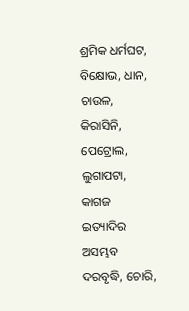ଶ୍ରମିକ ଧର୍ମଘଟ, ବିକ୍ଷୋଭ, ଧାନ, ଚାଉଳ, କିରାସିନି, ପେଟ୍ରୋଲ, ଲୁଗାପଟା, କାଗଜ ଇତ୍ୟାଦିର ଅସମ୍ଭବ ଦରବୃଦ୍ଧି, ଚୋରି,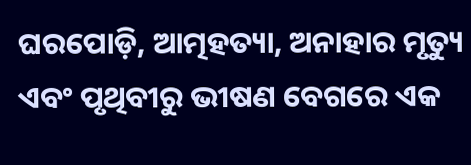ଘରପୋଡ଼ି, ଆତ୍ମହତ୍ୟା, ଅନାହାର ମୃତ୍ୟୁ ଏବଂ ପୃଥିବୀରୁ ଭୀଷଣ ବେଗରେ ଏକ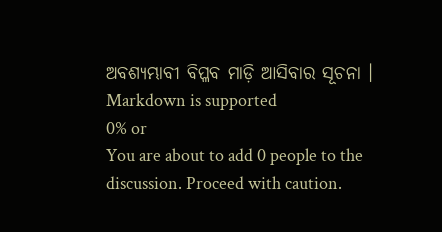ଅବଶ୍ୟମ୍ଭାବୀ ବିପ୍ଳବ ମାଡ଼ି ଆସିବାର ସୂଚନା ।
Markdown is supported
0% or
You are about to add 0 people to the discussion. Proceed with caution.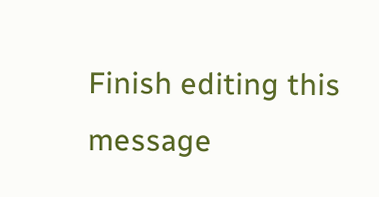Finish editing this message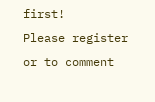first!
Please register or to comment